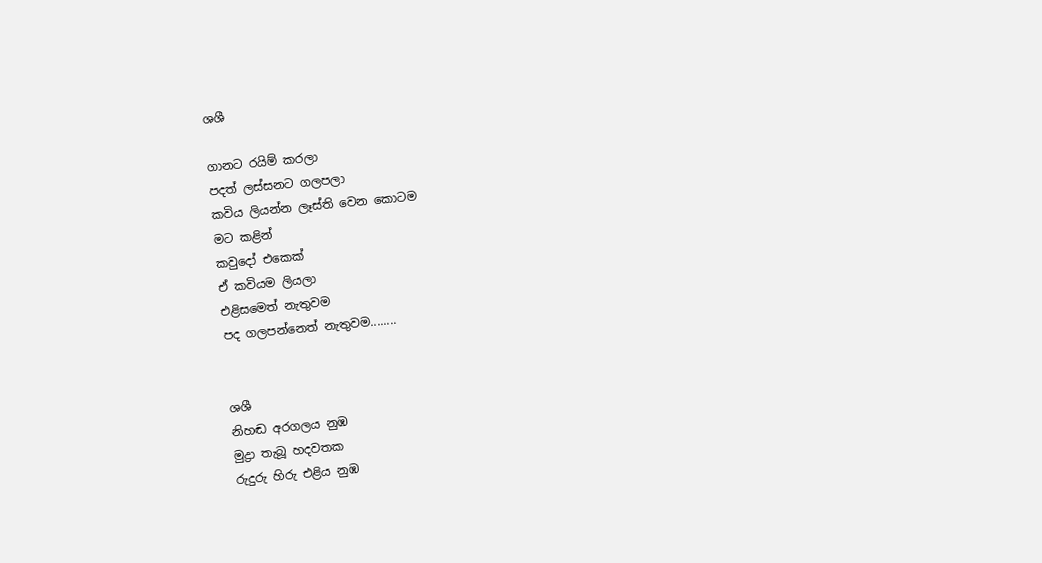ශශී

ගානට රයිම් කරලා
පදත් ලස්සනට ගලපලා
කවිය ලියන්න ලෑස්ති වෙන කොටම
මට කළින්
කවුදෝ එකෙක්
ඒ කවියම ලියලා
එළිසමෙත් නැතුවම
පද ගලපන්නෙත් නැතුවම........


ශශී
නිහඬ අරගලය නුඹ
මුද්‍රා තැබූ හදවතක
රුදුරු හිරු එළිය නුඹ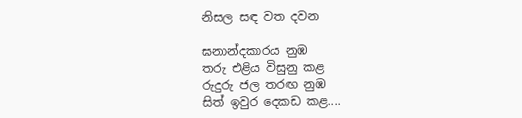නිසල සඳ වත දවන

ඝනාන්දකාරය නුඹ
තරු එළිය විසුනු කළ
රුදුරු ජල තරඟ නුඹ
සිත් ඉවුර දෙකඩ කළ....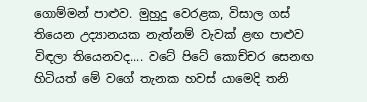ගොම්මන් පාළුව. මුහුදු වෙරළක, විසාල ගස් තියෙන උද්‍යානයක නැත්නම් වැවක් ළඟ පාළුව විඳලා තියෙනවද.... වටේ පිටේ කොච්චර සෙනඟ හිටියත් මේ වගේ තැනක හවස් යාමෙදි තනි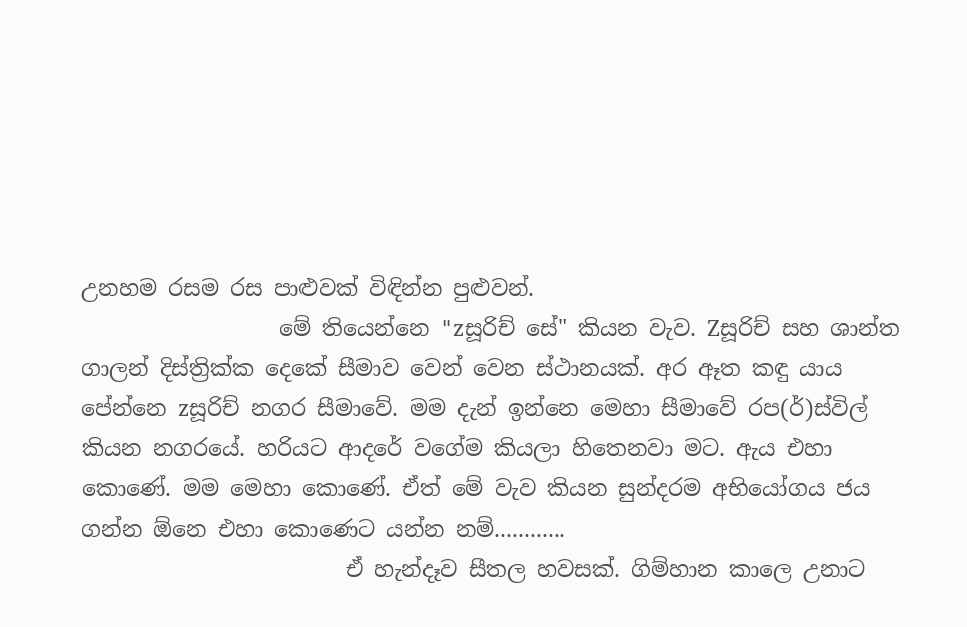උනහම රසම රස පාළුවක් විඳින්න පුළුවන්.
                  මේ තියෙන්නෙ "zසූරිච් සේ" කියන වැව. Zසූරිච් සහ ශාන්ත ගාලන් දිස්ත්‍රික්ක දෙකේ සීමාව වෙන් වෙන ස්ථානයක්. අර ඈත කඳු යාය පේන්නෙ zසූරිච් නගර සීමාවේ. මම දැන් ඉන්නෙ මෙහා සීමාවේ රප(ර්)ස්විල් කියන නගරයේ. හරියට ආදරේ වගේම කියලා හිතෙනවා මට. ඇය එහා කොණේ. මම මෙහා කොණේ. ඒත් මේ වැව කියන සුන්දරම අභියෝගය ජය ගන්න ඕනෙ එහා කොණෙට යන්න නම්............
                        ඒ හැන්දෑව සීතල හවසක්. ගිම්හාන කාලෙ උනාට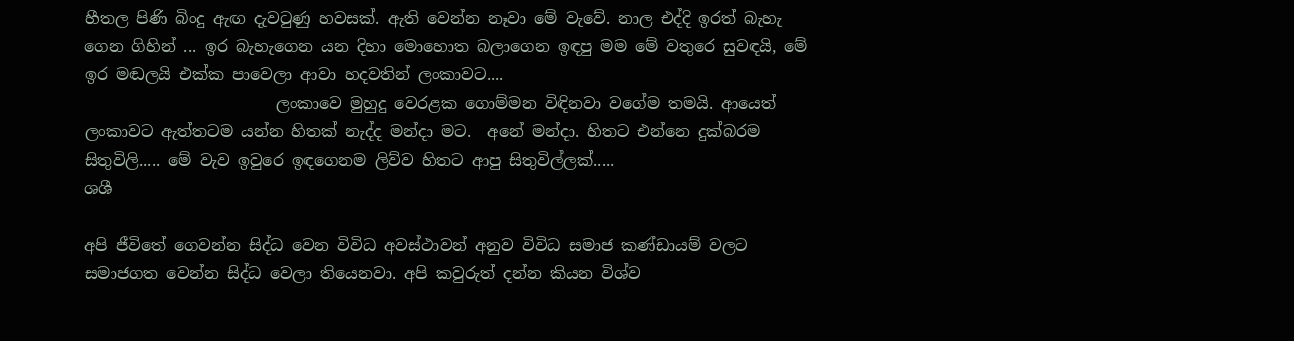හීතල පිණි බිංදු ඇඟ දැවටුණු හවසක්. ඇති වෙන්න නෑවා මේ වැවේ. නාල එද්දි ඉරත් බැහැ ගෙන ගිහින් ... ඉර බැහැගෙන යන දිහා මොහොත බලාගෙන ඉඳපු මම මේ වතුරෙ සුවඳයි, මේ ඉර මඬලයි එක්ක පාවෙලා ආවා හදවතින් ලංකාවට....
                        ලංකාවෙ මුහුදු වෙරළක ගොම්මන විඳිනවා වගේම තමයි. ආයෙත් ලංකාවට ඇත්තටම යන්න හිතක් නැද්ද මන්දා මට.  අනේ මන්දා. හිතට එන්නෙ දුක්බරම සිතුවිලි..... මේ වැව ඉවුරෙ ඉඳගෙනම ලිව්ව හිතට ආපු සිතුවිල්ලක්.....
ශශී

අපි ජීවිතේ ගෙවන්න සිද්ධ වෙන විවිධ අවස්ථාවන් අනුව විවිධ සමාජ කණ්ඩායම් වලට සමාජගත වෙන්න සිද්ධ වෙලා තියෙනවා. අපි කවුරුත් දන්න කියන විශ්ව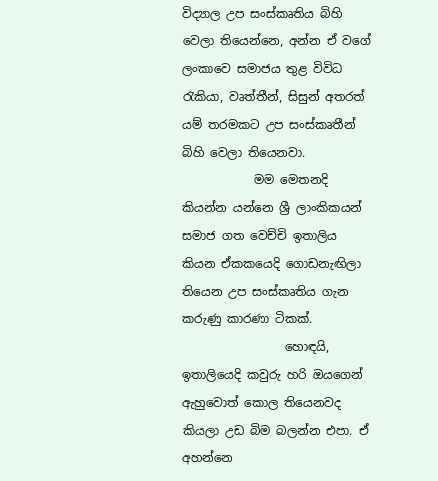විද්‍යාල උප සංස්කෘතිය බිහි වෙලා තියෙන්නෙ, අන්න ඒ වගේ ලංකාවෙ සමාජය තුළ විවිධ රැකියා, වෘත්තීන්, සිසුන් අතරත් යම් තරමකට උප සංස්කෘතීන් බිහි වෙලා තියෙනවා.
            මම මෙතනදි කියන්න යන්නෙ ශ්‍රී ලාංකිකයන් සමාජ ගත වෙච්චි ඉතාලිය කියන ඒකකයෙදි ගොඩනැඟිලා තියෙන උප සංස්කෘතිය ගැන කරුණු කාරණා ටිකක්.
                 හොඳයි, ඉතාලියෙදි කවුරු හරි ඔයගෙන් ඇහුවොත් කොල තියෙනවද කියලා උඩ බිම බලන්න එපා. ඒ අහන්නෙ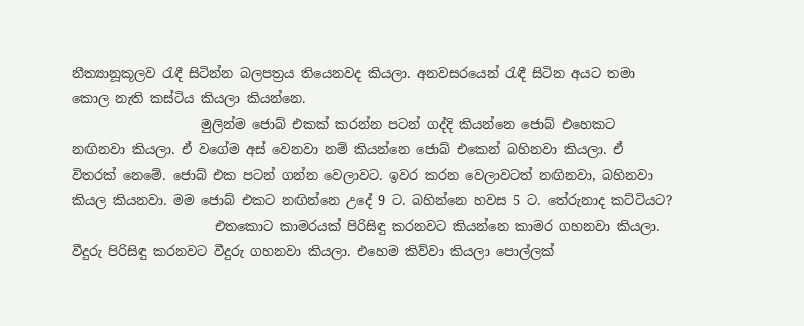නීත්‍යානූකූලව රැඳී සිටින්න බලපත්‍රය තියෙනවද කියලා. අනවසරයෙන් රැඳී සිටින අයට තමා කොල නැති කස්ටිය කියලා කියන්නෙ.
                    මුලින්ම ජොබ් එකක් කරන්න පටන් ගද්දි කියන්නෙ ජොබ් එහෙකට නඟිනවා කියලා. ඒ වගේම අස් වෙනවා නම් කියන්නෙ ජොබ් එකෙන් බහිනවා කියලා. ඒ විතරක් නෙමේ. ජොබ් එක පටන් ගන්න වෙලාවට. ඉවර කරන වෙලාවටත් නඟිනවා, බහිනවා කියල කියනවා. මම ජොබ් එකට නඟින්නෙ උදේ 9 ට. බහින්නෙ හවස 5 ට. තේරුනාද කට්ටියට?
                      එතකොට කාමරයක් පිරිසිඳු කරනවට කියන්නෙ කාමර ගහනවා කියලා. වීදුරු පිරිසිඳු කරනවට වීදුරු ගහනවා කියලා. එහෙම කිව්වා කියලා පොල්ලක්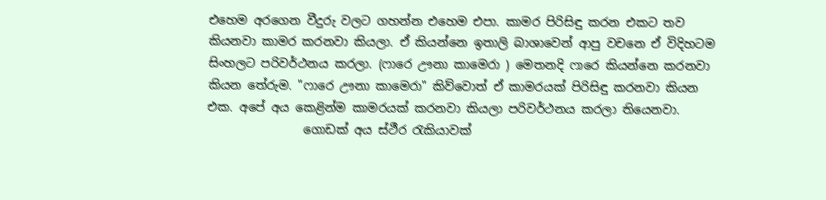එහෙම අරගෙන වීදුරු වලට ගහන්න එහෙම එපා. කාමර පිරිසිඳු කරන එකට තව කියනවා කාමර කරනවා කියලා. ඒ කියන්නෙ ඉතාලි බාශාවෙන් ආපු වචනෙ ඒ විදිහටම සිංහලට පරිවර්ථනය කරලා. (ෆාරෙ ඌනා කාමෙරා ) මෙතනදි ෆාරෙ කියන්නෙ කරනවා කියන තේරුම. "ෆාරෙ ඌනා කාමෙරා" කිව්වොත් ඒ කාමරයක් පිරිසිඳු කරනවා කියන එක. අපේ අය කෙළින්ම කාමරයක් කරනවා කියලා පරිවර්ථනය කරලා තියෙනවා.
                ගොඩක් අය ස්ථීර රැකියාවක්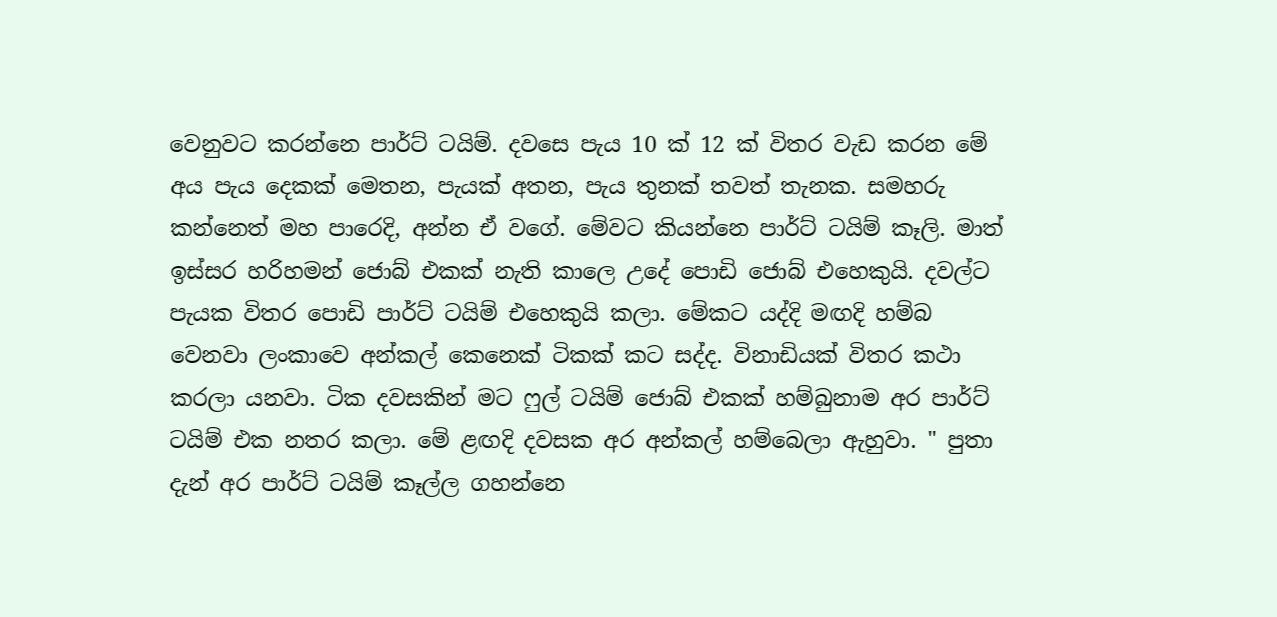වෙනුවට කරන්නෙ පාර්ට් ටයිම්. දවසෙ පැය 10 ක් 12 ක් විතර වැඩ කරන මේ අය පැය දෙකක් මෙතන, පැයක් අතන, පැය තුනක් තවත් තැනක. සමහරු කන්නෙත් මහ පාරෙදි, අන්න ඒ වගේ. මේවට කියන්නෙ පාර්ට් ටයිම් කෑලි. මාත් ඉස්සර හරිහමන් ජොබ් එකක් නැති කාලෙ උදේ පොඩි ජොබ් එහෙකුයි. දවල්ට පැයක විතර පොඩි පාර්ට් ටයිම් එහෙකුයි කලා. මේකට යද්දි මඟදි හම්බ වෙනවා ලංකාවෙ අන්කල් කෙනෙක් ටිකක් කට සද්ද. විනාඩියක් විතර කථා කරලා යනවා. ටික දවසකින් මට ෆුල් ටයිම් ජොබ් එකක් හම්බුනාම අර පාර්ට් ටයිම් එක නතර කලා. මේ ළඟදි දවසක අර අන්කල් හම්බෙලා ඇහුවා. " පුතා දැන් අර පාර්ට් ටයිම් කෑල්ල ගහන්නෙ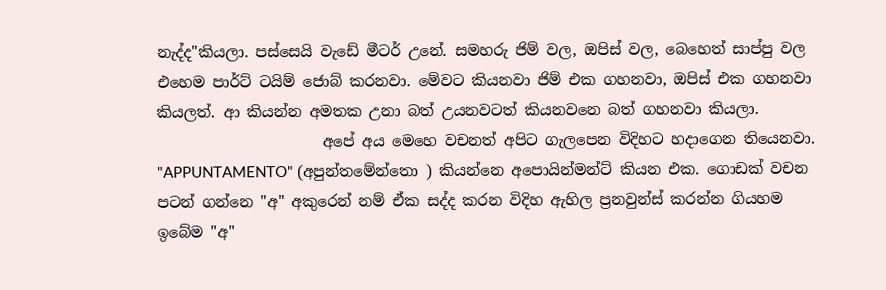නැද්ද"කියලා. පස්සෙයි වැඩේ මීටර් උනේ. සමහරු ජිම් වල, ඔපිස් වල, බෙහෙත් සාප්පු වල එහෙම පාර්ට් ටයිම් ජොබ් කරනවා. මේවට කියනවා ජිම් එක ගහනවා, ඔපිස් එක ගහනවා කියලත්. ආ කියන්න අමතක උනා බත් උයනවටත් කියනවනෙ බත් ගහනවා කියලා.
                      අපේ අය මෙහෙ වචනත් අපිට ගැලපෙන විදිහට හදාගෙන තියෙනවා. "APPUNTAMENTO" (අපුන්තමේන්තො ) කියන්නෙ අපොයින්මන්ට් කියන එක. ගොඩක් වචන පටන් ගන්නෙ "අ" අකුරෙන් නම් ඒක සද්ද කරන විදිහ ඇහිල ප්‍රනවුන්ස් කරන්න ගියහම ඉබේම "අ"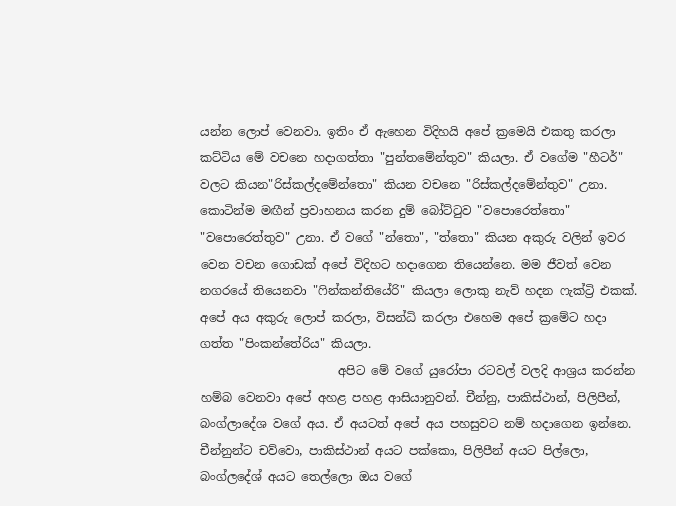යන්න ලොප් වෙනවා. ඉතිං ඒ ඇහෙන විදිහයි අපේ ක්‍රමෙයි එකතු කරලා කට්ටිය මේ වචනෙ හදාගත්තා "පුන්තමේන්තුව" කියලා. ඒ වගේම "හීටර්" වලට කියන"රිස්කල්දමේන්තො" කියන වචනෙ "රිස්කල්දමේන්තුව" උනා. කොටින්ම මඟීන් ප්‍රවාහනය කරන දුම් බෝට්ටුව "වපොරෙත්තො" "වපොරෙත්තුව" උනා. ඒ වගේ "න්තො", "ත්තො" කියන අකුරු වලින් ඉවර වෙන වචන ගොඩක් අපේ විදිහට හදාගෙන තියෙන්නෙ. මම ජීවත් වෙන නගරයේ තියෙනවා "ෆින්කන්තියේරි" කියලා ලොකු නැව් හදන ෆැක්ට්‍රි එකක්. අපේ අය අකුරු ලොප් කරලා, විසන්ධි කරලා එහෙම අපේ ක්‍රමේට හදා ගත්ත "පිංකන්තේරිය" කියලා.
                       අපිට මේ වගේ යුරෝපා රටවල් වලදි ආශ්‍රය කරන්න හම්බ වෙනවා අපේ අහළ පහළ ආසියානුවන්. චීන්නු, පාකිස්ථාන්, පිලිපීන්, බංග්ලාදේශ වගේ අය. ඒ අයටත් අපේ අය පහසුවට නම් හදාගෙන ඉන්නෙ. චීන්නුන්ට චව්වො, පාකිස්ථාන් අයට පක්කො, පිලිපීන් අයට පිල්ලො, බංග්ලදේශ් අයට තෙල්ලො ඔය වගේ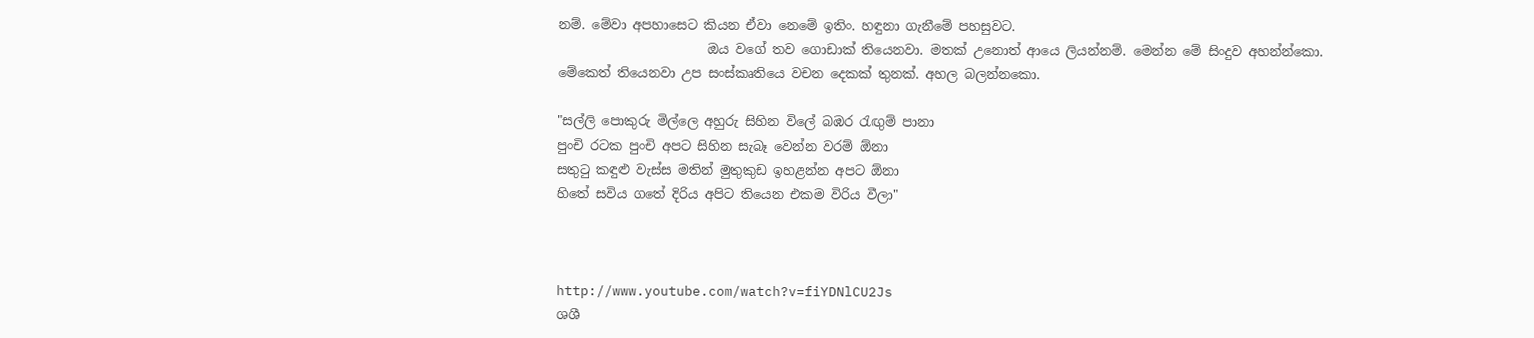නම්. මේවා අපහාසෙට කියන ඒවා නෙමේ ඉතිං. හඳුනා ගැනීමේ පහසුවට.
                       ඔය වගේ තව ගොඩාක් තියෙනවා. මතක් උනොත් ආයෙ ලියන්නම්. මෙන්න මේ සිංදුව අහන්න්කො. මේකෙත් තියෙනවා උප සංස්කෘතියෙ වචන දෙකක් තුනක්. අහල බලන්නකො.

"සල්ලි පොකුරු මිල්ලෙ අහුරු සිහින විලේ බඹර රැඟුම් පානා
පුංචි රටක පුංචි අපට සිහින සැබෑ වෙන්න වරම් ඕනා
සතුටු කඳුළු වැස්ස මතින් මුතුකුඩ ඉහළන්න අපට ඕනා
හිතේ සවිය ගතේ දිරිය අපිට තියෙන එකම විරිය වීලා"



http://www.youtube.com/watch?v=fiYDNlCU2Js
ශශී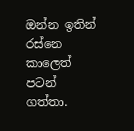ඔන්න ඉතින් රස්නෙ කාලෙත් පටන් ගත්තා.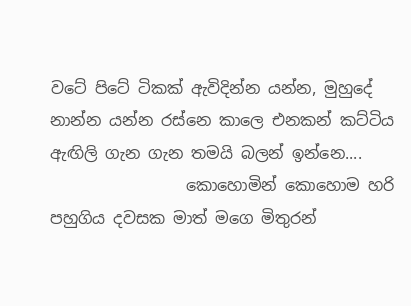වටේ පිටේ ටිකක් ඇවිදින්න යන්න, මුහුදේ නාන්න යන්න රස්නෙ කාලෙ එනකන් කට්ටිය ඇඟිලි ගැන ගැන තමයි බලන් ඉන්නෙ....
                 කොහොමින් කොහොම හරි පහුගිය දවසක මාත් මගෙ මිතුරන්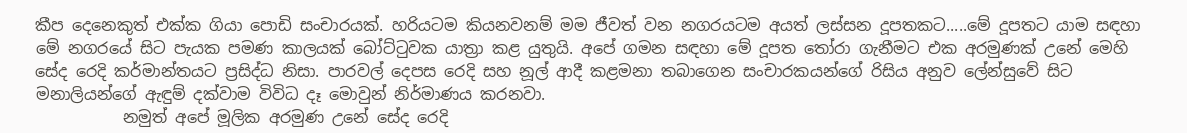කීප දෙනෙකුත් එක්ක ගියා පොඩි සංචාරයක්. හරියටම කියනවනම් මම ජීවත් වන නගරයටම අයත් ලස්සන දූපතකට.....මේ දූපතට යාම සඳහා මේ නගරයේ සිට පැයක පමණ කාලයක් බෝට්ටුවක යාත්‍රා කළ යුතුයි. අපේ ගමන සඳහා මේ දූපත තෝරා ගැනීමට එක අරමුණක් උනේ මෙහි සේද රෙදි කර්මාන්තයට ප්‍රසිද්ධ නිසා. පාරවල් දෙපස රෙදි සහ නූල් ආදී කළමනා තබාගෙන සංචාරකයන්ගේ රිසිය අනුව ලේන්සුවේ සිට මනාලියන්ගේ ඇඳුම් දක්වාම විවිධ දෑ මොවුන් නිර්මාණය කරනවා.
           නමුත් අපේ මූලික අරමුණ උනේ සේද රෙදි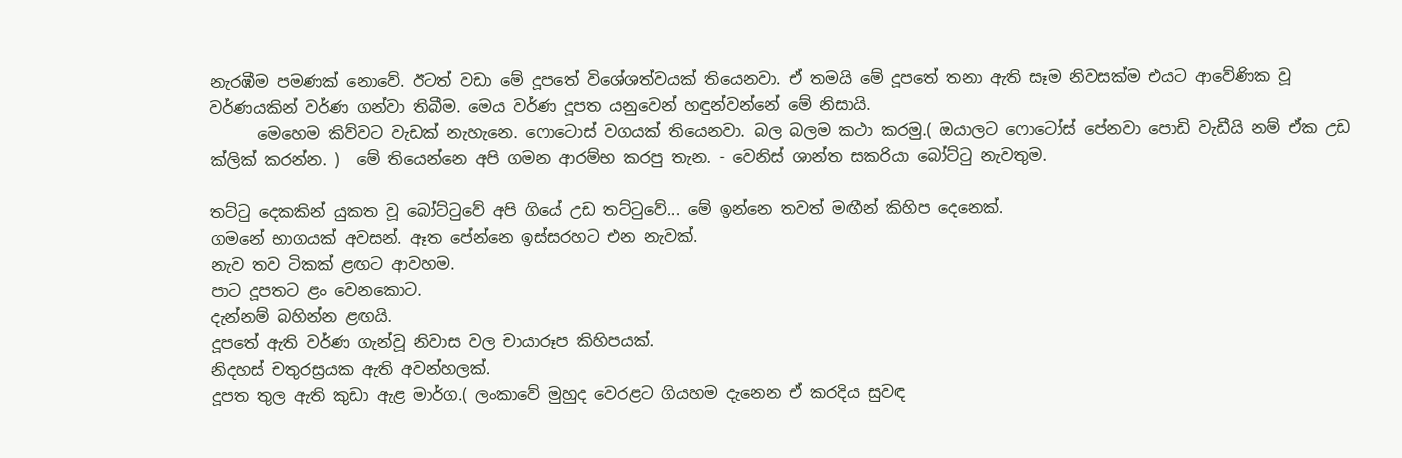නැරඹීම පමණක් නොවේ. ඊටත් වඩා මේ දූපතේ විශේශත්වයක් තියෙනවා. ඒ තමයි මේ දූපතේ තනා ඇති සෑම නිවසක්ම එයට ආවේණික වූ වර්ණයකින් වර්ණ ගන්වා තිබීම. මෙය වර්ණ දූපත යනුවෙන් හඳුන්වන්නේ මේ නිසායි.
      මෙහෙම කිව්වට වැඩක් නැහැනෙ. ෆොටොස් වගයක් තියෙනවා. බල බලම කථා කරමු.( ඔයාලට ෆොටෝස් පේනවා පොඩි වැඩීයි නම් ඒක උඩ ක්ලික් කරන්න. )  මේ තියෙන්නෙ අපි ගමන ආරම්භ කරපු තැන. - වෙනිස් ශාන්ත සකරියා බෝට්ටු නැවතුම.

තට්ටු දෙකකින් යුකත වූ බෝට්ටුවේ අපි ගියේ උඩ තට්ටුවේ... මේ ඉන්නෙ තවත් මඟීන් කිහිප දෙනෙක්.
ගමනේ භාගයක් අවසන්. ඈත පේන්නෙ ඉස්සරහට එන නැවක්.
නැව තව ටිකක් ළඟට ආවහම.
පාට දූපතට ළං වෙනකොට.
දැන්නම් බහින්න ළඟයි.
දූපතේ ඇති වර්ණ ගැන්වූ නිවාස වල චායාරූප කිහිපයක්.
නිදහස් චතුරස්‍රයක ඇති අවන්හලක්.
දූපත තුල ඇති කුඩා ඇළ මාර්ග.( ලංකාවේ මුහුද වෙරළට ගියහම දැනෙන ඒ කරදිය සුවඳ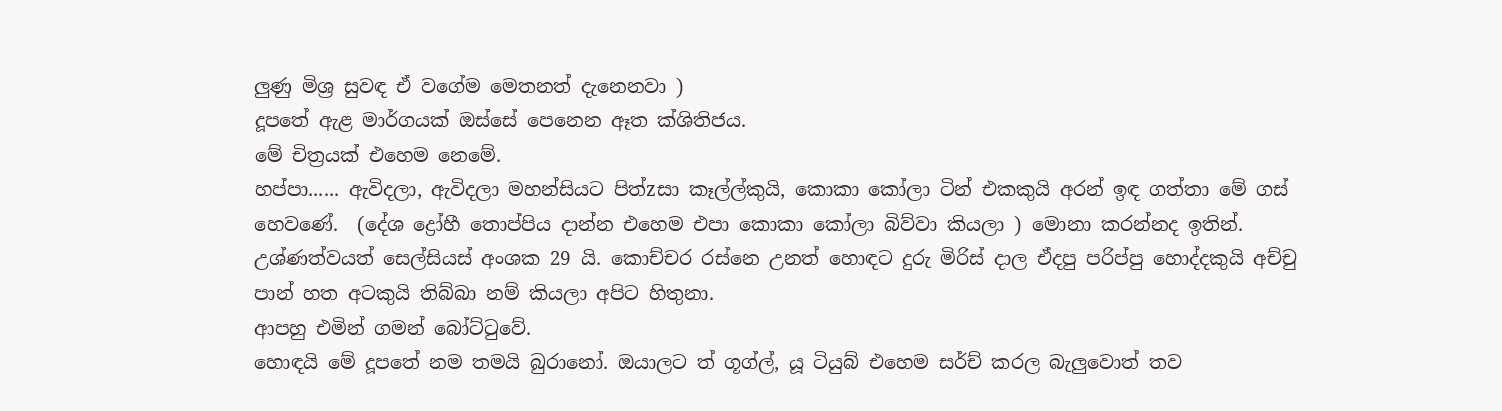ලුණු මිශ්‍ර සුවඳ ඒ වගේම මෙතනත් දැනෙනවා )
දූපතේ ඇළ මාර්ගයක් ඔස්සේ පෙනෙන ඈත ක්ශිතිජය.
මේ චිත්‍රයක් එහෙම නෙමේ.
හප්පා...... ඇවිදලා, ඇවිදලා මහන්සියට පිත්zසා කෑල්ල්කුයි, කොකා කෝලා ටින් එකකුයි අරන් ඉඳ ගත්තා මේ ගස් හෙවණේ.  (දේශ ද්‍රෝහී තොප්පිය දාන්න එහෙම එපා කොකා කෝලා බිව්වා කියලා ) මොනා කරන්නද ඉතින්. උශ්ණත්වයත් සෙල්සියස් අංශක 29 යි. කොච්චර රස්නෙ උනත් හොඳට දුරු මිරිස් දාල ඒදපු පරිප්පු හොද්දකුයි අච්චු පාන් හත අටකුයි තිබ්බා නම් කියලා අපිට හිතුනා.
ආපහු එමින් ගමන් බෝට්ටුවේ.
හොඳයි මේ දූපතේ නම තමයි බුරානෝ. ඔයාලට ත් ගූග්ල්, යූ ටියුබ් එහෙම සර්ච් කරල බැලුවොත් තව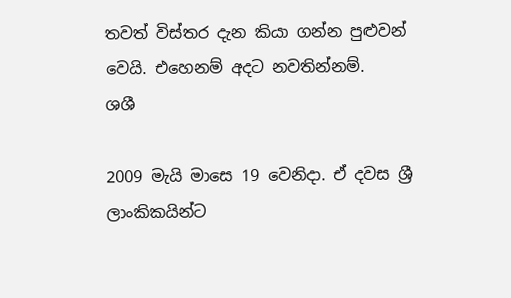තවත් විස්තර දැන කියා ගන්න පුළුවන් වෙයි. එහෙනම් අදට නවතින්නම්.
ශශී

2009 මැයි මාසෙ 19 වෙනිදා. ඒ දවස ශ්‍රී ලාංකිකයින්ට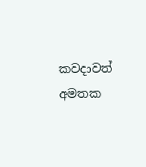කවදාවත් අමතක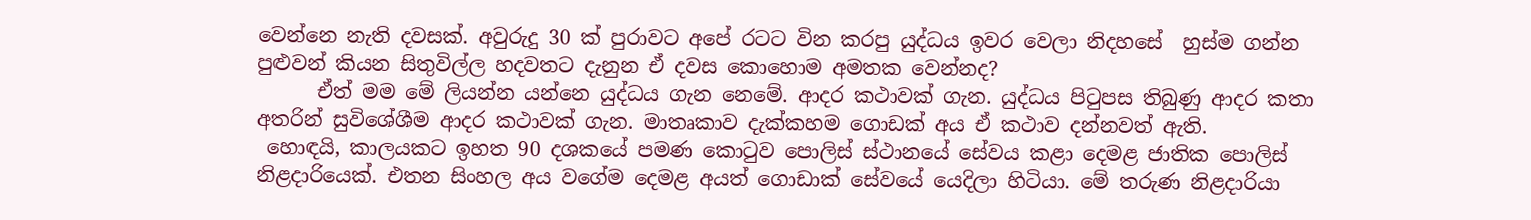වෙන්නෙ නැති දවසක්. අවුරුදු 30 ක් පුරාවට අපේ රටට වින කරපු යුද්ධය ඉවර වෙලා නිදහසේ  හුස්ම ගන්න පුළුවන් කියන සිතුවිල්ල හදවතට දැනුන ඒ දවස කොහොම අමතක වෙන්නද?
      ඒත් මම මේ ලියන්න යන්නෙ යුද්ධය ගැන නෙමේ. ආදර කථාවක් ගැන. යුද්ධය පිටුපස තිබුණු ආදර කතා අතරින් සුවිශේශීම ආදර කථාවක් ගැන. මාතෘකාව දැක්කහම ගොඩක් අය ඒ කථාව දන්නවත් ඇති.
 හොඳයි, කාලයකට ඉහත 90 දශකයේ පමණ කොටුව පොලිස් ස්ථානයේ සේවය කළා දෙමළ ජාතික පොලිස් නිළදාරියෙක්. එතන සිංහල අය වගේම දෙමළ අයත් ගොඩාක් සේවයේ යෙදිලා හිටියා. මේ තරුණ නිළදාරියා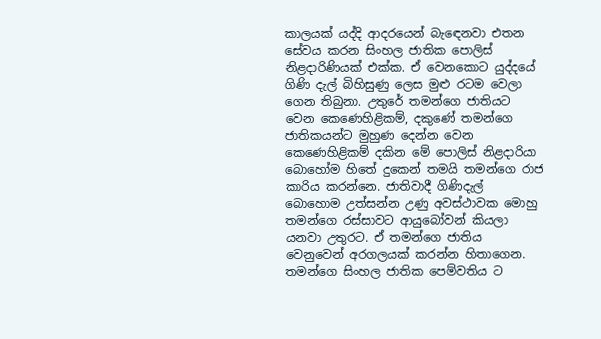කාලයක් යද්දි ආදරයෙන් බැඳෙනවා එතන සේවය කරන සිංහල ජාතික පොලිස් නිළදාරිණියක් එක්ක. ඒ වෙනකොට යුද්දයේ ගිණි දැල් බිහිසුණු ලෙස මුළු රටම වෙලා ගෙන තිබුනා. උතුරේ තමන්ගෙ ජාතියට වෙන කෙණෙහිළිකම්, දකුණේ තමන්ගෙ ජාතිකයන්ට මුහුණ දෙන්න වෙන කෙණෙහිළිකම් දකින මේ පොලිස් නිළදාරියා බොහෝම හිතේ දුකෙන් තමයි තමන්ගෙ රාජ කාරිය කරන්නෙ. ජාතිවාදී ගිණිදැල් බොහොම උත්සන්න උණු අවස්ථාවක මොහු තමන්ගෙ රස්සාවට ආයුබෝවන් කියලා යනවා උතුරට. ඒ තමන්ගෙ ජාතිය වෙනුවෙන් අරගලයක් කරන්න හිතාගෙන. තමන්ගෙ සිංහල ජාතික පෙම්වතිය ට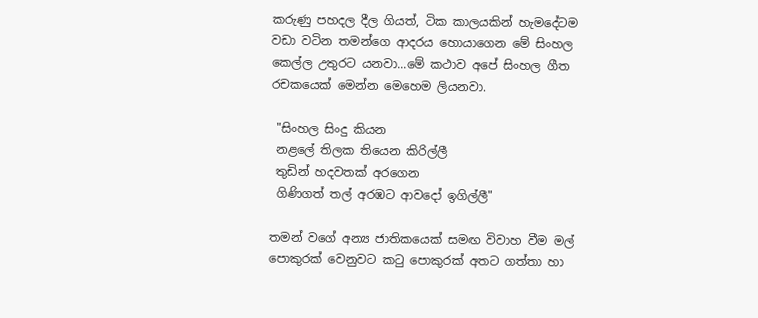කරුණු පහදල දීල ගියත්, ටික කාලයකින් හැමදේටම වඩා වටින තමන්ගෙ ආදරය හොයාගෙන මේ සිංහල කෙල්ල උතුරට යනවා...මේ කථාව අපේ සිංහල ගීත රචකයෙක් මෙන්න මෙහෙම ලියනවා.

 "සිංහල සිංදු කියන
 නළලේ තිලක තියෙන කිරිල්ලී
 තුඩින් හදවතක් අරගෙන
 ගිණිගත් තල් අරඹට ආවදෝ ඉගිල්ලී"

තමන් වගේ අන්‍ය ජාතිකයෙක් සමඟ විවාහ වීම මල් පොකුරක් වෙනුවට කටු පොකුරක් අතට ගත්තා හා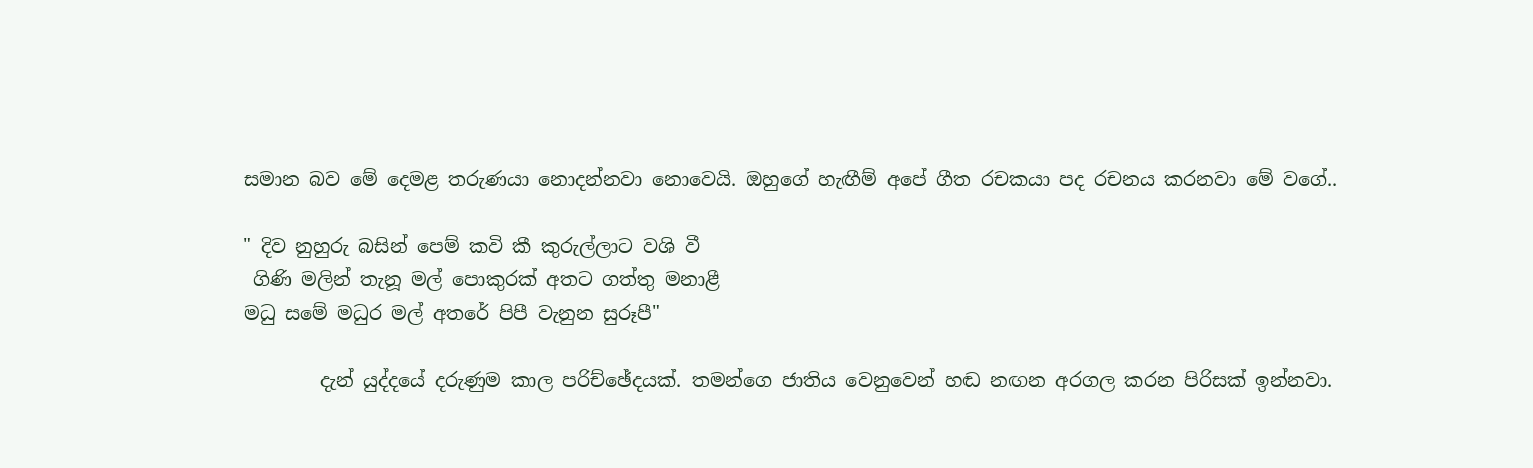සමාන බව මේ දෙමළ තරුණයා නොදන්නවා නොවෙයි. ඔහුගේ හැඟීම් අපේ ගීත රචකයා පද රචනය කරනවා මේ වගේ..

" දිව නුහුරු බසින් පෙම් කවි කී කුරුල්ලාට වශි වී
 ගිණි මලින් තැනූ මල් පොකුරක් අතට ගත්තු මනාළී
මධු සමේ මධුර මල් අතරේ පිපී වැනුන සුරූපී"

        දැන් යුද්දයේ දරුණුම කාල පරිච්ඡේදයක්. තමන්ගෙ ජාතිය වෙනුවෙන් හඬ නඟන අරගල කරන පිරිසක් ඉන්නවා.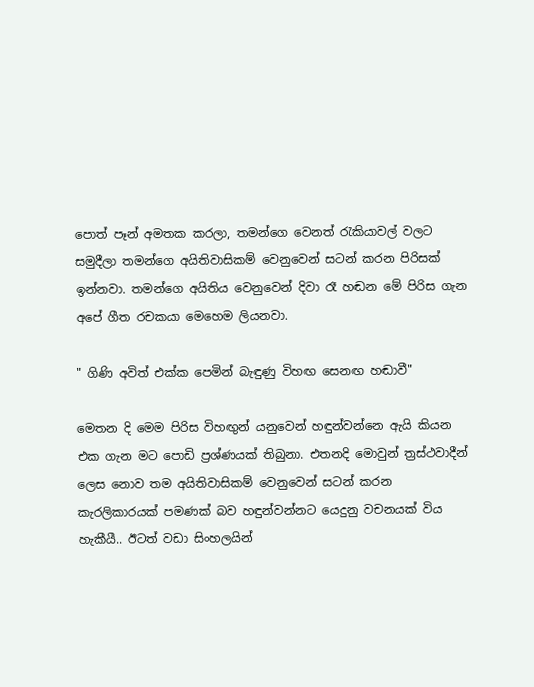පොත් පෑන් අමතක කරලා, තමන්ගෙ වෙනත් රැකියාවල් වලට සමුදීලා තමන්ගෙ අයිතිවාසිකම් වෙනුවෙන් සටන් කරන පිරිසක් ඉන්නවා. තමන්ගෙ අයිතිය වෙනුවෙන් දිවා රෑ හඬන මේ පිරිස ගැන අපේ ගීත රචකයා මෙහෙම ලියනවා.

" ගිණි අවිත් එක්ක පෙමින් බැඳුණු විහඟ සෙනඟ හඬාවී"

මෙතන දි මෙම පිරිස විහඟුන් යනුවෙන් හඳුන්වන්නෙ ඇයි කියන එක ගැන මට පොඩි ප්‍රශ්ණයක් තිබුනා. එතනදි මොවුන් ත්‍රස්ථවාදීන් ලෙස නොව තම අයිතිවාසිකම් වෙනුවෙන් සටන් කරන කැරලිකාරයක් පමණක් බව හඳුන්වන්නට යෙදුනු වචනයක් විය හැකීයී.. ඊටත් වඩා සිංහලයින්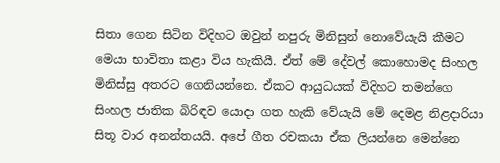සිතා ගෙන සිටින විදිහට ඔවුන් නපුරු මිනිසුන් නොවේයැයි කීමට මෙයා භාවිතා කළා විය හැකියී. ඒත් මේ දේවල් කොහොමද සිංහල මිනිස්සු අතරට ගෙනියන්නෙ. ඒකට ආයුධයක් විදිහට තමන්ගෙ සිංහල ජාතික බිරිඳව යොදා ගත හැකි වේයැයි මේ දෙමළ නිළදාරියා සිතූ වාර අනන්තයයි. අපේ ගීත රචකයා ඒක ලියන්නෙ මෙන්නෙ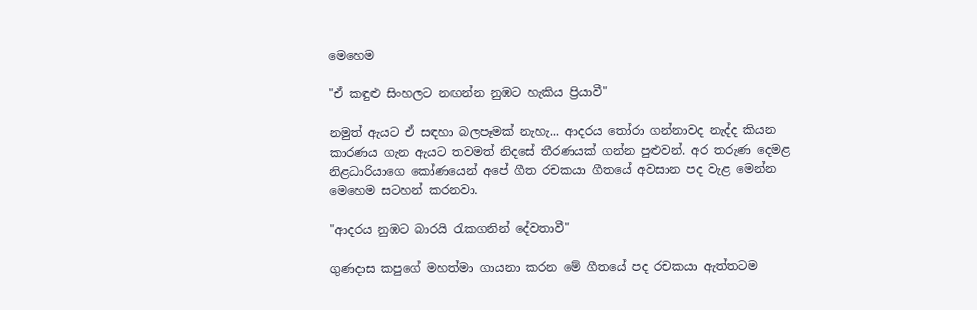මෙහෙම

"ඒ කඳුළු සිංහලට නඟන්න නුඹට හැකිය ප්‍රියාවී"

නමුත් ඇයට ඒ සඳහා බලපෑමක් නැහැ... ආදරය තෝරා ගන්නාවද නැද්ද කියන කාරණය ගැන ඇයට තවමත් නිදසේ තීරණයක් ගන්න පුළුවන්. අර තරුණ දෙමළ නිළධාරියාගෙ කෝණයෙන් අපේ ගීත රචකයා ගීතයේ අවසාන පද වැළ මෙන්න මෙහෙම සටහන් කරනවා.

"ආදරය නුඹට බාරයි රැකගනින් දේවතාවී"

ගුණදාස කපුගේ මහත්මා ගායනා කරන මේ ගීතයේ පද රචකයා ඇත්තටම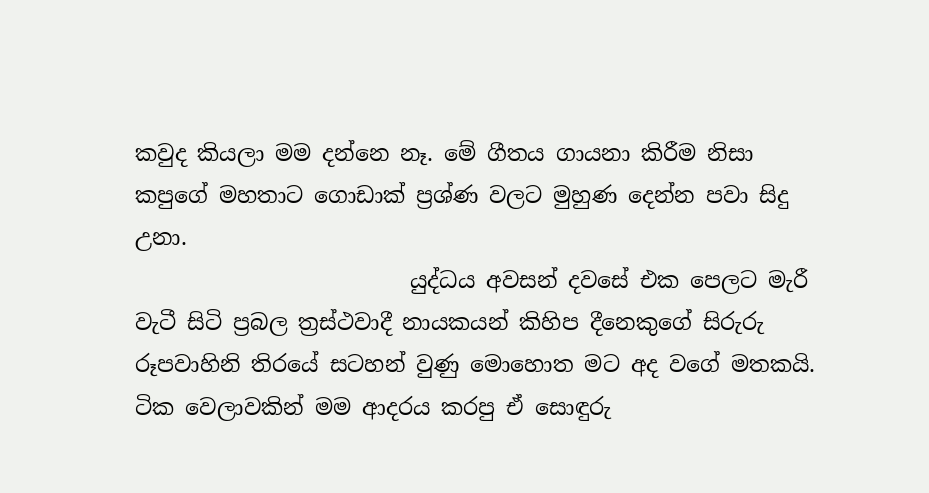කවුද කියලා මම දන්නෙ නෑ. මේ ගීතය ගායනා කිරීම නිසා කපුගේ මහතාට ගොඩාක් ප්‍රශ්ණ වලට මුහුණ දෙන්න පවා සිදු උනා.
                         යුද්ධය අවසන් දවසේ එක පෙලට මැරී වැටී සිටි ප්‍රබල ත්‍රස්ථවාදී නායකයන් කිහිප දීනෙකුගේ සිරුරු රූපවාහිනි තිරයේ සටහන් වුණු මොහොත මට අද වගේ මතකයි. ටික වෙලාවකින් මම ආදරය කරපු ඒ සොඳුරු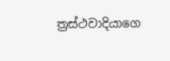ත්‍රස්ථවාදියාගෙ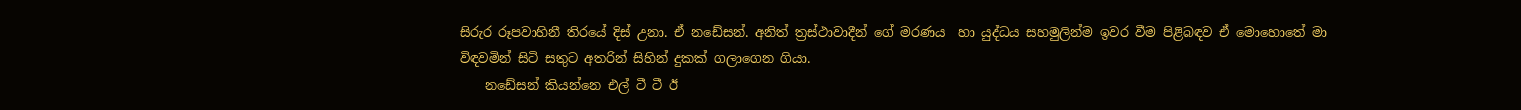සිරුර රූපවාහිනී තිරයේ දිස් උනා. ඒ නඩේසන්. අනිත් ත්‍රස්ථාවාදීන් ගේ මරණය  හා යුද්ධය සහමුලින්ම ඉවර වීම පිළිබඳව ඒ මොහොතේ මා විඳවමින් සිටි සතුට අතරින් සිහින් දුකක් ගලාගෙන ගියා.
    නඩේසන් කියන්නෙ එල් ටී ටී ඊ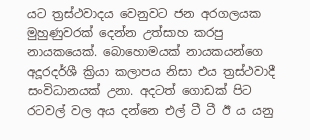යට ත්‍රස්ථවාදය වෙනුවට ජන අරගලයක මුහුණුවරක් දෙන්න උත්සාහ කරපු නායකයෙක්. බොහොමයක් නායකයන්ගෙ අදූරදර්ශී ක්‍රියා කලාපය නිසා එය ත්‍රස්ථවාදී සංවිධානයක් උනා. අදටත් ගොඩක් පිට රටවල් වල අය දන්නෙ එල් ටී ටී ඊ ය යනු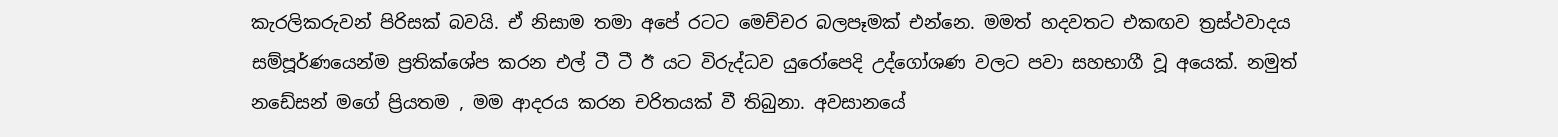කැරලිකරුවන් පිරිසක් බවයි. ඒ නිසාම තමා අපේ රටට මෙච්චර බලපෑමක් එන්නෙ. මමත් හදවතට එකඟව ත්‍රස්ථවාදය සම්පූර්ණයෙන්ම ප්‍රතික්ශේප කරන එල් ටී ටී ඊ යට විරුද්ධව යුරෝපෙදි උද්ගෝශණ වලට පවා සහභාගී වූ අයෙක්. නමුත් නඩේසන් මගේ ප්‍රියතම , මම ආදරය කරන චරිතයක් වී තිබුනා. අවසානයේ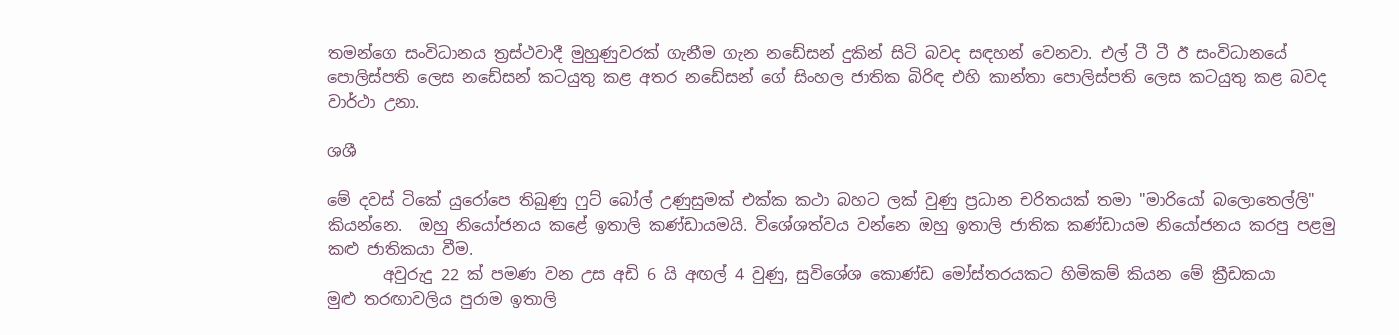තමන්ගෙ සංවිධානය ත්‍රස්ථවාදී මුහුණුවරක් ගැනීම ගැන නඩේසන් දුකින් සිටි බවද සඳහන් වෙනවා. එල් ටී ටී ඊ සංවිධානයේ පොලිස්පති ලෙස නඩේසන් කටයුතු කළ අතර නඩේසන් ගේ සිංහල ජාතික බිරිඳ එහි කාන්තා පොලිස්පති ලෙස කටයුතු කළ බවද වාර්ථා උනා.

ශශී

මේ දවස් ටිකේ යුරෝපෙ තිබුණු ෆුට් බෝල් උණුසුමක් එක්ක කථා බහට ලක් වුණු ප්‍රධාන චරිතයක් තමා "මාරියෝ බලොතෙල්ලි" කියන්නෙ.  ඔහු නියෝජනය කළේ ඉතාලි කණ්ඩායමයි. විශේශත්වය වන්නෙ ඔහු ඉතාලි ජාතික කණ්ඩායම නියෝජනය කරපු පළමු කළු ජාතිකයා වීම.
       අවුරුදු 22 ක් පමණ වන උස අඩි 6 යි අඟල් 4 වුණු, සුවිශේශ කොණ්ඩ මෝස්තරයකට හිමිකම් කියන මේ ක්‍රීඩකයා
මුළු තරඟාවලිය පුරාම ඉතාලි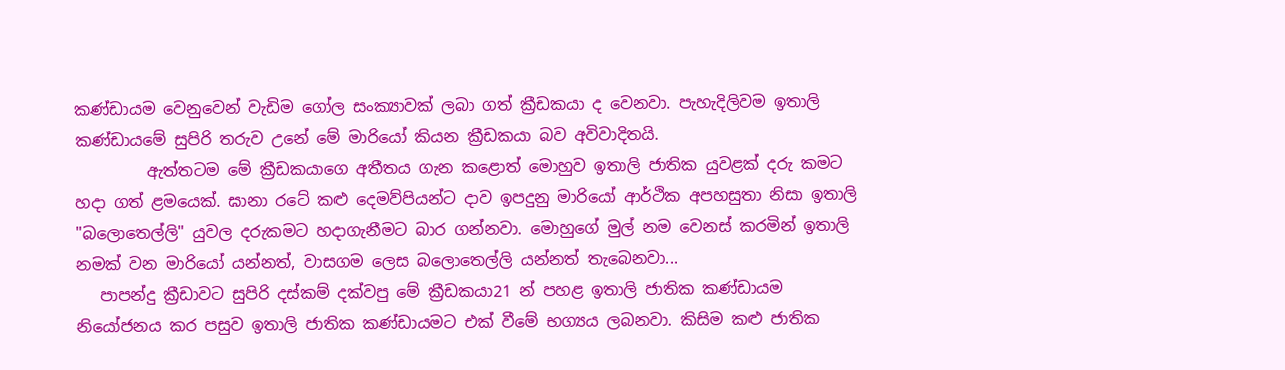කණ්ඩායම වෙනුවෙන් වැඩිම ගෝල සංක්‍යාවක් ලබා ගත් ක්‍රීඩකයා ද වෙනවා. පැහැදිලිවම ඉතාලි කණ්ඩායමේ සුපිරි තරුව උනේ මේ මාරියෝ කියන ක්‍රීඩකයා බව අවිවාදිතයි.
         ඇත්තටම මේ ක්‍රීඩකයාගෙ අතීතය ගැන කළොත් මොහුව ඉතාලි ජාතික යුවළක් දරු කමට හදා ගත් ළමයෙක්. ඝානා රටේ කළු දෙමව්පියන්ට දාව ඉපදුනු මාරියෝ ආර්ථික අපහසුතා නිසා ඉතාලි "බලොතෙල්ලි" යුවල දරුකමට හදාගැනීමට බාර ගන්නවා. මොහුගේ මුල් නම වෙනස් කරමින් ඉතාලි නමක් වන මාරියෝ යන්නත්, වාසගම ලෙස බලොතෙල්ලි යන්නත් තැබෙනවා...
   පාපන්දු ක්‍රීඩාවට සුපිරි දස්කම් දක්වපු මේ ක්‍රීඩකයා21 න් පහළ ඉතාලි ජාතික කණ්ඩායම නියෝජනය කර පසුව ඉතාලි ජාතික කණ්ඩායමට එක් වීමේ භග්‍යය ලබනවා. කිසිම කළු ජාතික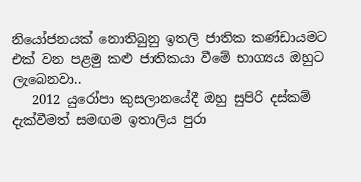නියෝජනයක් නොතිබුනු ඉතලි ජාතික කණ්ඩායමට එක් වන පළමු කළු ජාතිකයා වීමේ භාග්‍යය ඔහුට ලැබෙනවා..
   2012 යුරෝපා කුසලානයේදී ඔහු සුපිරි දස්කම් දැක්වීමත් සමඟම ඉතාලිය පුරා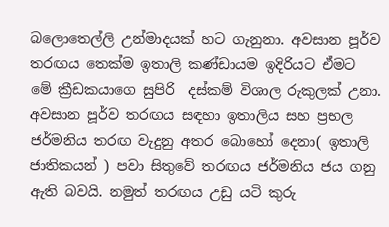බලොතෙල්ලි උන්මාදයක් හට ගැනුනා. අවසාන පූර්ව තරඟය තෙක්ම ඉතාලි කණ්ඩායම ඉදිරියට ඒමට මේ ක්‍රීඩකයාගෙ සුපිරි  දස්කම් විශාල රුකුලක් උනා. අවසාන පූර්ව තරඟය සඳහා ඉතාලිය සහ ප්‍රභල ජර්මනිය තරඟ වැදුනු අතර බොහෝ දෙනා( ඉතාලි ජාතිකයන් ) පවා සිතුවේ තරඟය ජර්මනිය ජය ගනු ඇති බවයි. නමුත් තරඟය උඩු යටි කුරු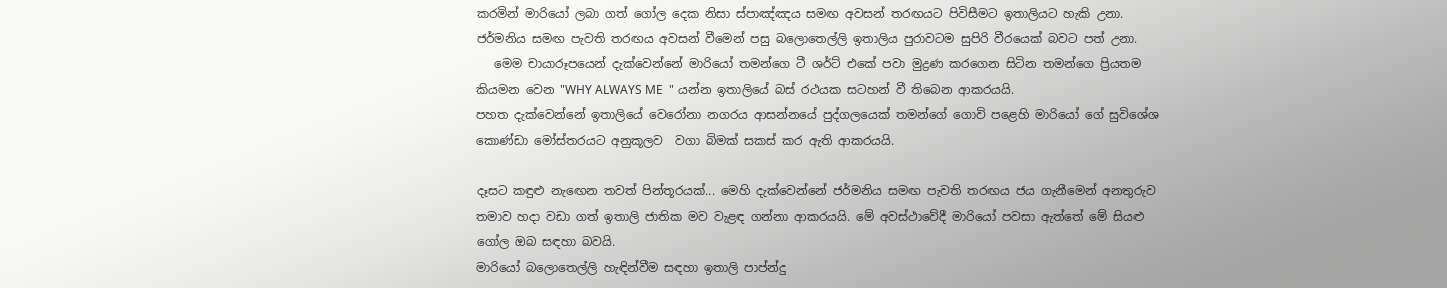කරමින් මාරියෝ ලබා ගත් ගෝල දෙක නිසා ස්පාඤ්ඤය සමඟ අවසන් තරඟයට පිවිසීමට ඉතාලියට හැකි උනා. ජර්මනිය සමඟ පැවති තරඟය අවසන් වීමෙන් පසු බලොතෙල්ලි ඉතාලිය පුරාවටම සුපිරි වීරයෙක් බවට පත් උනා.
   මෙම චායාරූපයෙන් දැක්වෙන්නේ මාරියෝ තමන්ගෙ ටී ශර්ට් එකේ පවා මුද්‍රණ කරගෙන සිටින තමන්ගෙ ප්‍රියතම කියමන වෙන "WHY ALWAYS ME  " යන්න ඉතාලියේ බස් රථයක සටහන් වී තිබෙන ආකරයයි.
පහත දැක්වෙන්නේ ඉතාලියේ වෙරෝනා නගරය ආසන්නයේ පුද්ගලයෙක් තමන්ගේ ගොවි පළෙහි මාරියෝ ගේ සුවිශේශ කොණ්ඩා මෝස්තරයට අනුකූලව  වගා බිමක් සකස් කර ඇති ආකරයයි.

දෑසට කඳුළු නැඟෙන තවත් පින්තූරයක්... මෙහි දැක්වෙන්නේ ජර්මනිය සමඟ පැවති තරඟය ජය ගැනීමෙන් අනතුරුව තමාව හදා වඩා ගත් ඉතාලි ජාතික මව වැළඳ ගන්නා ආකරයයි. මේ අවස්ථාවේදී මාරියෝ පවසා ඇත්තේ මේ සියළු ගෝල ඔබ සඳහා බවයි.
මාරියෝ බලොතෙල්ලි හැඳින්වීම සඳහා ඉතාලි පාප්න්දු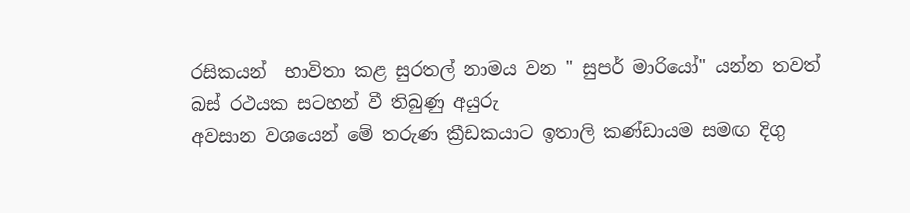රසිකයන්  භාවිතා කළ සුරතල් නාමය වන " සුපර් මාරියෝ" යන්න තවත් බස් රථයක සටහන් වී තිබුණු අයුරු
අවසාන වශයෙන් මේ තරුණ ක්‍රීඩකයාට ඉතාලි කණ්ඩායම සමඟ දිගු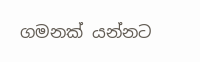ගමනක් යන්නට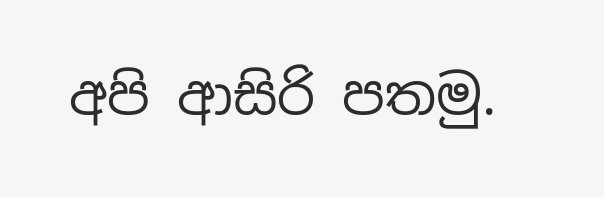අපි ආසිරි පතමු.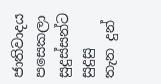ජාතිවාදය පසෙකලා සුදුස්සන්ට සුදුසු තැන දුන්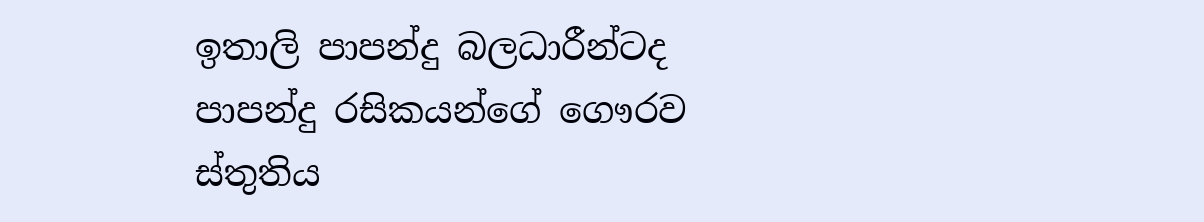ඉතාලි පාපන්දු බලධාරීන්ටද පාපන්දු රසිකයන්ගේ ගෞරව ස්තුතිය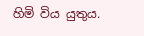හිමි විය යුතුය.